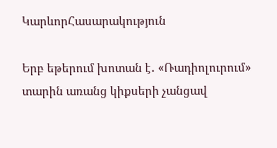ԿարևորՀասարակություն

Երբ եթերում խոտան է․ «Ռադիոլուրում» տարին առանց կիքսերի չանցավ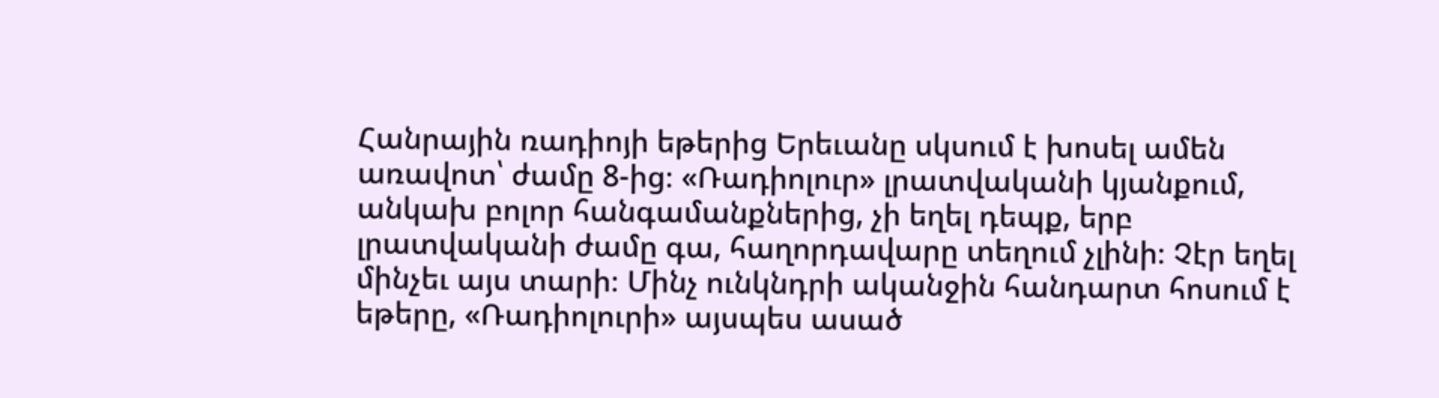Հանրային ռադիոյի եթերից Երեւանը սկսում է խոսել ամեն առավոտ՝ ժամը 8-ից։ «Ռադիոլուր» լրատվականի կյանքում, անկախ բոլոր հանգամանքներից, չի եղել դեպք, երբ լրատվականի ժամը գա, հաղորդավարը տեղում չլինի։ Չէր եղել մինչեւ այս տարի։ Մինչ ունկնդրի ականջին հանդարտ հոսում է եթերը, «Ռադիոլուրի» այսպես ասած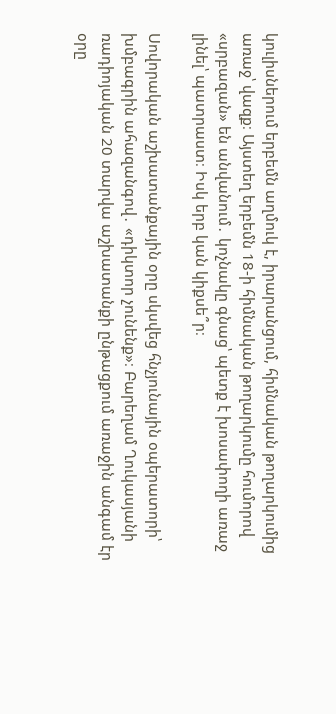կուլիսներում երբեմն աղմուկ է, իրարանցում, հիմնական թողարկումից առաջ՝ վազք։ Այստեղ երբեմն 18-ի հիմնական թողարկումը հումորով «սրբազան» են անվանում․ կոչնակը գնաց՝ պետք է խոսափողի առաջ լինել՝ պատրաստ։ Իսկ երբ կան կիքսե՞ր։

Սովորական աշխատանքային օրը սկսվեց հնչյունային օպերատորի՝ խմբագրին ահազանգով․ «դիկտոր չունենք»։ Բարեղամ Ղուկասյանի ռադիոյական 20 տարվա աշխատանքի ընթացքում առաջին անգամ էր օրը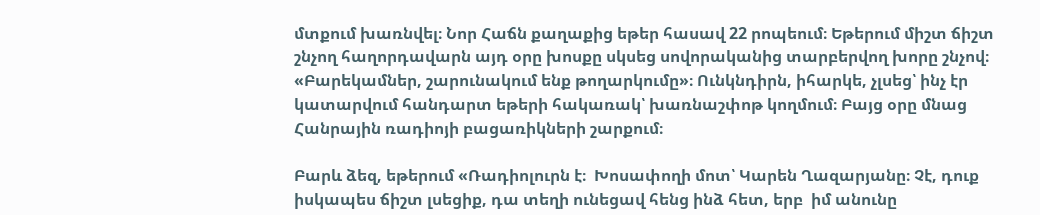մտքում խառնվել։ Նոր Հաճն քաղաքից եթեր հասավ 22 րոպեում։ Եթերում միշտ ճիշտ շնչող հաղորդավարն այդ օրը խոսքը սկսեց սովորականից տարբերվող խորը շնչով։ «Բարեկամներ, շարունակում ենք թողարկումը»։ Ունկնդիրն, իհարկե, չլսեց՝ ինչ էր կատարվում հանդարտ եթերի հակառակ՝ խառնաշփոթ կողմում։ Բայց օրը մնաց Հանրային ռադիոյի բացառիկների շարքում։

Բարև ձեզ, եթերում «Ռադիոլուրն է։  Խոսափողի մոտ՝ Կարեն Ղազարյանը։ Չէ, դուք իսկապես ճիշտ լսեցիք, դա տեղի ունեցավ հենց ինձ հետ, երբ  իմ անունը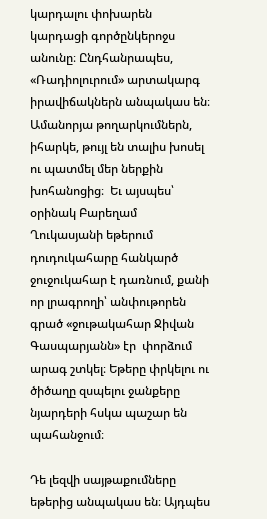կարդալու փոխարեն կարդացի գործընկերոջս  անունը։ Ընդհանրապես, «Ռադիոլուրում» արտակարգ իրավիճակներն անպակաս են։ Ամանորյա թողարկումներն, իհարկե, թույլ են տալիս խոսել ու պատմել մեր ներքին խոհանոցից։  Եւ այսպես՝ օրինակ Բարեղամ Ղուկասյանի եթերում դուդուկահարը հանկարծ ջուջուկահար է դառնում, քանի որ լրագրողի՝ անփութորեն գրած «ջութակահար Ջիվան Գասպարյանն» էր  փորձում արագ շտկել։ Եթերը փրկելու ու ծիծաղը զսպելու ջանքերը նյարդերի հսկա պաշար են պահանջում։

Դե լեզվի սայթաքումները եթերից անպակաս են։ Այդպես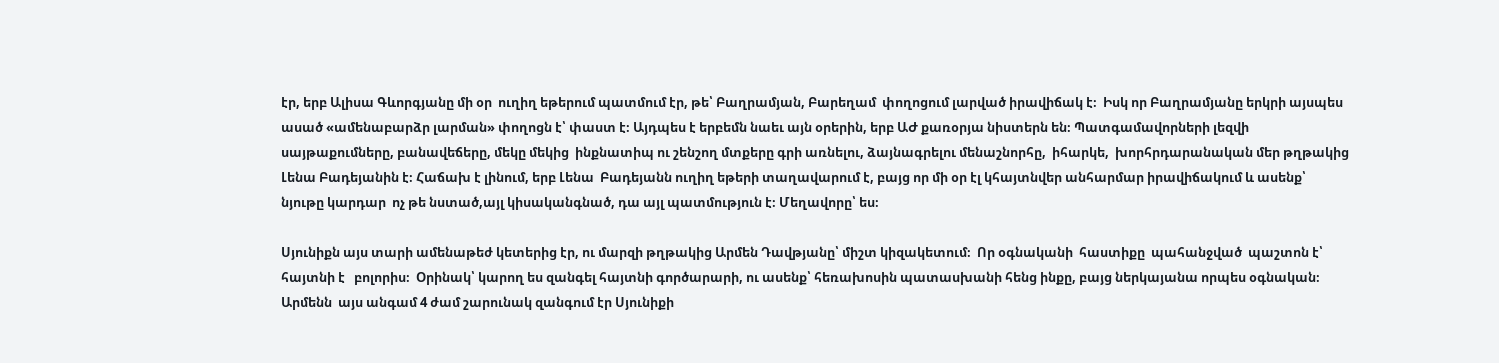էր, երբ Ալիսա Գևորգյանը մի օր  ուղիղ եթերում պատմում էր, թե՝ Բաղրամյան, Բարեղամ  փողոցում լարված իրավիճակ է։  Իսկ որ Բաղրամյանը երկրի այսպես ասած «ամենաբարձր լարման» փողոցն է՝ փաստ է։ Այդպես է երբեմն նաեւ այն օրերին, երբ ԱԺ քառօրյա նիստերն են։ Պատգամավորների լեզվի սայթաքումները, բանավեճերը, մեկը մեկից  ինքնատիպ ու շենշող մտքերը գրի առնելու, ձայնագրելու մենաշնորհը,  իհարկե,  խորհրդարանական մեր թղթակից Լենա Բադեյանին է։ Հաճախ է լինում, երբ Լենա  Բադեյանն ուղիղ եթերի տաղավարում է, բայց որ մի օր էլ կհայտնվեր անհարմար իրավիճակում և ասենք՝  նյութը կարդար  ոչ թե նստած,այլ կիսականգնած, դա այլ պատմություն է։ Մեղավորը՝ ես։

Սյունիքն այս տարի ամենաթեժ կետերից էր, ու մարզի թղթակից Արմեն Դավթյանը՝ միշտ կիզակետում։  Որ օգնականի  հաստիքը  պահանջված  պաշտոն է՝ հայտնի է   բոլորիս։  Օրինակ՝ կարող ես զանգել հայտնի գործարարի, ու ասենք՝ հեռախոսին պատասխանի հենց ինքը, բայց ներկայանա որպես օգնական։ Արմենն  այս անգամ 4 ժամ շարունակ զանգում էր Սյունիքի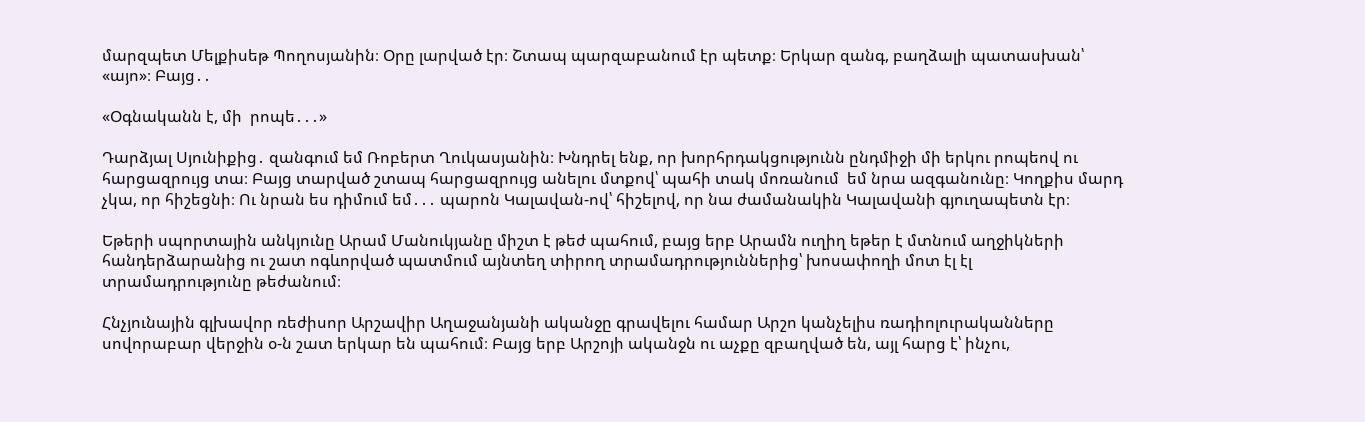մարզպետ Մելքիսեթ Պողոսյանին։ Օրը լարված էր։ Շտապ պարզաբանում էր պետք։ Երկար զանգ, բաղձալի պատասխան՝ «այո»։ Բայց․․

«Օգնականն է, մի  րոպե․․․»

Դարձյալ Սյունիքից․ զանգում եմ Ռոբերտ Ղուկասյանին։ Խնդրել ենք, որ խորհրդակցությունն ընդմիջի մի երկու րոպեով ու հարցազրույց տա։ Բայց տարված շտապ հարցազրույց անելու մտքով՝ պահի տակ մոռանում  եմ նրա ազգանունը։ Կողքիս մարդ չկա, որ հիշեցնի։ Ու նրան ես դիմում եմ․․․ պարոն Կալավան-ով՝ հիշելով, որ նա ժամանակին Կալավանի գյուղապետն էր։

Եթերի սպորտային անկյունը Արամ Մանուկյանը միշտ է թեժ պահում, բայց երբ Արամն ուղիղ եթեր է մտնում աղջիկների հանդերձարանից ու շատ ոգևորված պատմում այնտեղ տիրող տրամադրություններից՝ խոսափողի մոտ էլ էլ տրամադրությունը թեժանում։

Հնչյունային գլխավոր ռեժիսոր Արշավիր Աղաջանյանի ականջը գրավելու համար Արշո կանչելիս ռադիոլուրականները սովորաբար վերջին օ-ն շատ երկար են պահում։ Բայց երբ Արշոյի ականջն ու աչքը զբաղված են, այլ հարց է՝ ինչու,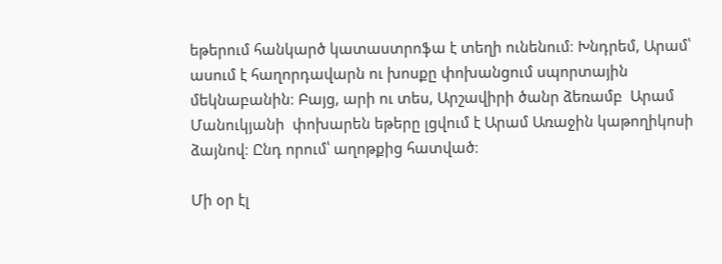եթերում հանկարծ կատաստրոֆա է տեղի ունենում։ Խնդրեմ, Արամ՝ ասում է հաղորդավարն ու խոսքը փոխանցում սպորտային մեկնաբանին։ Բայց, արի ու տես, Արշավիրի ծանր ձեռամբ  Արամ Մանուկյանի  փոխարեն եթերը լցվում է Արամ Առաջին կաթողիկոսի ձայնով։ Ընդ որում՝ աղոթքից հատված։

Մի օր էլ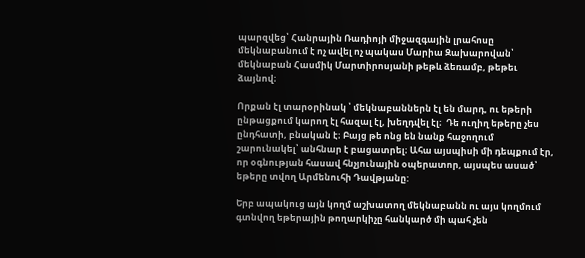պարզվեց՝ Հանրային Ռադիոյի միջազգային լրահոսը մեկնաբանում է ոչ ավել ոչ պակաս Մարիա Զախարովան՝  մեկնաբան Հասմիկ Մարտիրոսյանի թեթև ձեռամբ, թեթեւ ձայնով։

Որքան էլ տարօրինակ ՝ մեկնաբաններն էլ են մարդ, ու եթերի ընթացքում կարող էլ հազալ էլ, խեղդվել էլ։  Դե ուղիղ եթերը չես ընդհատի, բնական է։ Բայց թե ոնց են նանք հաջողում շարունակել՝ անհնար է բացատրել։ Ահա այսպիսի մի դեպքում էր, որ օգնության հասավ հնչյունային օպերատոր, այսպես ասած՝ եթերը տվող Արմենուհի Դավթյանը:

Երբ ապակուց այն կողմ աշխատող մեկնաբանն ու այս կողմում գտնվող եթերային թողարկիչը հանկարծ մի պահ չեն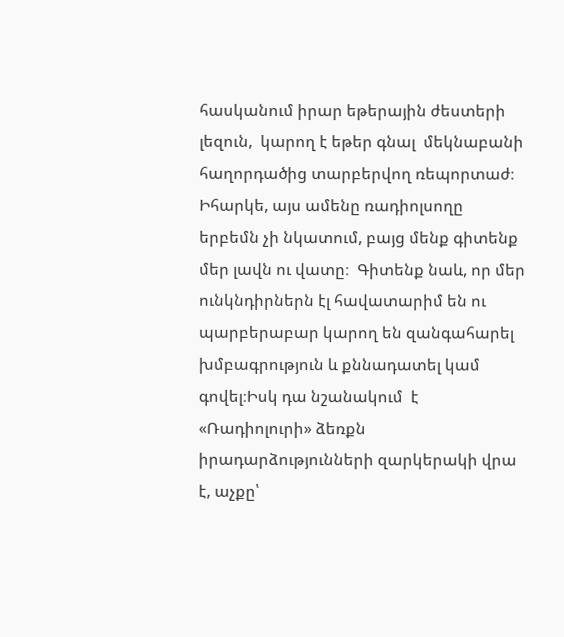հասկանում իրար եթերային ժեստերի  լեզուն,  կարող է եթեր գնալ  մեկնաբանի հաղորդածից տարբերվող ռեպորտաժ։ Իհարկե, այս ամենը ռադիոլսողը  երբեմն չի նկատում, բայց մենք գիտենք մեր լավն ու վատը։  Գիտենք նաև, որ մեր ունկնդիրներն էլ հավատարիմ են ու պարբերաբար կարող են զանգահարել խմբագրություն և քննադատել կամ գովել։Իսկ դա նշանակում  է «Ռադիոլուրի» ձեռքն իրադարձությունների զարկերակի վրա է, աչքը՝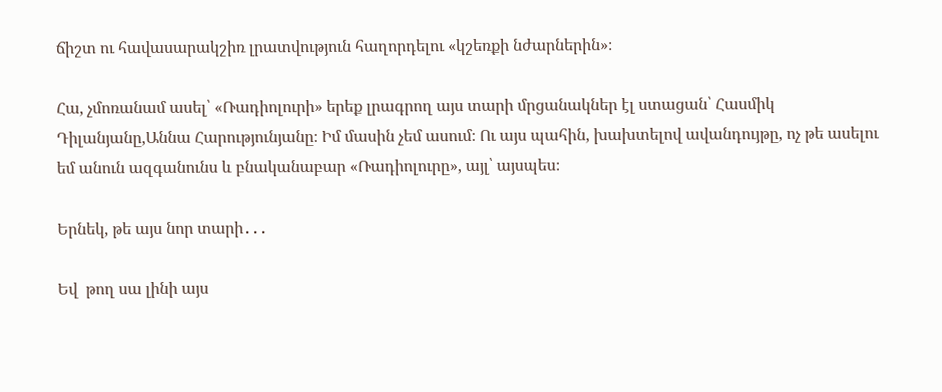ճիշտ ու հավասարակշիռ լրատվություն հաղորդելու «կշեռքի նժարներին»։

Հա, չմոռանամ ասել՝ «Ռադիոլուրի» երեք լրագրող այս տարի մրցանակներ էլ ստացան՝ Հասմիկ Դիլանյանը,Աննա Հարությունյանը։ Իմ մասին չեմ ասում։ Ու այս պահին, խախտելով ավանդույթը, ոչ թե ասելու եմ անուն ազգանունս և բնականաբար «Ռադիոլուրը», այլ՝ այսպես։

Երնեկ, թե այս նոր տարի․․․

Եվ  թող սա լինի այս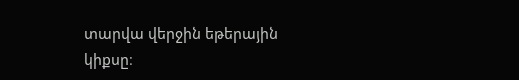տարվա վերջին եթերային կիքսը։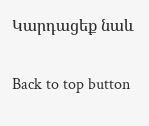Կարդացեք նաև

Back to top button